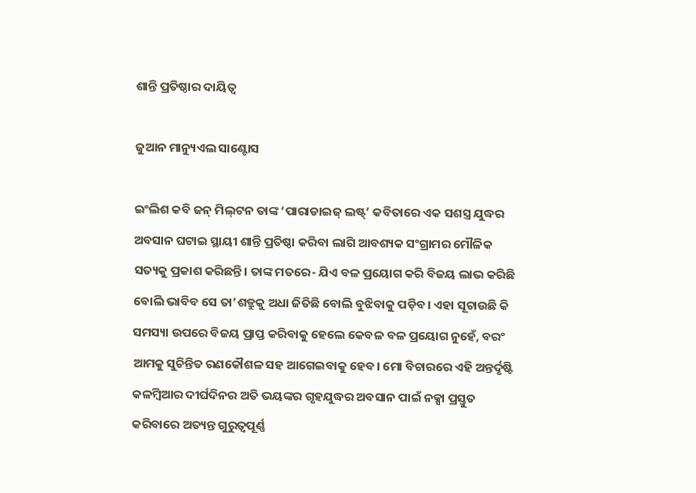ଶାନ୍ତି ପ୍ରତିଷ୍ଠାର ଦାୟିତ୍ୱ

ଜୁଆନ ମାନ୍ୟୁଏଲ ସାଣ୍ଟୋସ

ଇଂଲିଶ କବି ଜନ୍‌ ମିଲ୍‌ଟନ ତାଙ୍କ ‘ପାରାଡାଇଜ୍‌ ଲଷ୍ଟ୍‌’ କବିତାରେ ଏକ ସଶସ୍ତ୍ର ଯୁଦ୍ଧର ଅବସାନ ଘଟାଇ ସ୍ଥାୟୀ ଶାନ୍ତି ପ୍ରତିଷ୍ଠା କରିବା ଲାଗି ଆବଶ୍ୟକ ସଂଗ୍ରାମର ମୌଳିକ ସତ୍ୟକୁ ପ୍ରକାଶ କରିଛନ୍ତି। ତାଙ୍କ ମତରେ- ଯିଏ ବଳ ପ୍ରୟୋଗ କରି ବିଜୟ ଲାଭ କରିଛି ବୋଲି ଭାବିବ ସେ ତା’ଶତ୍ରୁକୁ ଅଧା ଜିତିଛି ବୋଲି ବୁଝିବାକୁ ପଡ଼ିବ। ଏହା ସୂଚାଉଛି କି ସମସ୍ୟା ଉପରେ ବିଜୟ ପ୍ରାପ୍ତ କରିବାକୁ ହେଲେ କେବଳ ବଳ ପ୍ରୟୋଗ ନୁହେଁ, ବରଂ ଆମକୁ ସୁଚିନ୍ତିତ ରଣକୌଶଳ ସହ ଆଗେଇବାକୁ ହେବ। ମୋ ବିଚାରରେ ଏହି ଅନ୍ତର୍ଦୃଷ୍ଟି କଳମ୍ବିଆର ଦୀର୍ଘଦିନର ଅତି ଭୟଙ୍କର ଗୃହଯୁଦ୍ଧର ଅବସାନ ପାଇଁ ନକ୍ସା ପ୍ରସ୍ତୁତ କରିବାରେ ଅତ୍ୟନ୍ତ ଗୁରୁତ୍ୱପୂର୍ଣ୍ଣ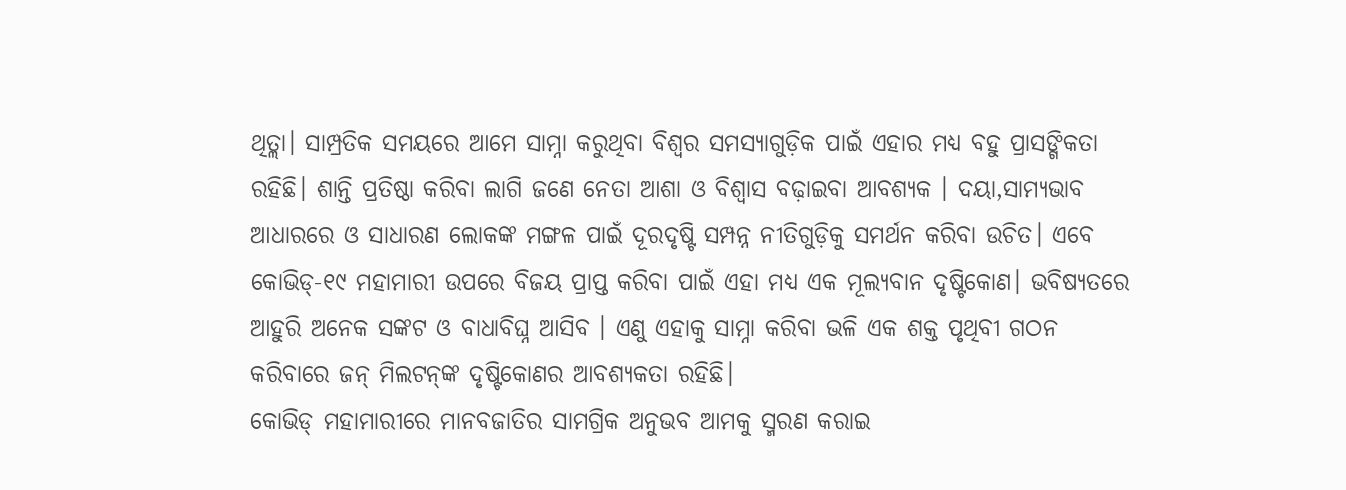ଥିତ୍ଲା। ସାମ୍ପ୍ରତିକ ସମୟରେ ଆମେ ସାମ୍ନା କରୁଥିବା ବିଶ୍ୱର ସମସ୍ୟାଗୁଡ଼ିକ ପାଇଁ ଏହାର ମଧ୍ୟ ବହୁ ପ୍ରାସଙ୍ଗିକତା ରହିଛି। ଶାନ୍ତି ପ୍ରତିଷ୍ଠା କରିବା ଲାଗି ଜଣେ ନେତା ଆଶା ଓ ବିଶ୍ୱାସ ବଢ଼ାଇବା ଆବଶ୍ୟକ । ଦୟା,ସାମ୍ୟଭାବ ଆଧାରରେ ଓ ସାଧାରଣ ଲୋକଙ୍କ ମଙ୍ଗଳ ପାଇଁ ଦୂରଦୃଷ୍ଟି ସମ୍ପନ୍ନ ନୀତିଗୁଡ଼ିକୁ ସମର୍ଥନ କରିବା ଉଚିତ। ଏବେ କୋଭିଡ୍‌-୧୯ ମହାମାରୀ ଉପରେ ବିଜୟ ପ୍ରାପ୍ତ କରିବା ପାଇଁ ଏହା ମଧ୍ୟ ଏକ ମୂଲ୍ୟବାନ ଦୃଷ୍ଟିକୋଣ। ଭବିଷ୍ୟତରେ ଆହୁରି ଅନେକ ସଙ୍କଟ ଓ ବାଧାବିଘ୍ନ ଆସିବ । ଏଣୁ ଏହାକୁ ସାମ୍ନା କରିବା ଭଳି ଏକ ଶକ୍ତ ପୃଥିବୀ ଗଠନ କରିବାରେ ଜନ୍‌ ମିଲଟନ୍‌ଙ୍କ ଦୃଷ୍ଟିକୋଣର ଆବଶ୍ୟକତା ରହିଛି।
କୋଭିଡ୍‌ ମହାମାରୀରେ ମାନବଜାତିର ସାମଗ୍ରିକ ଅନୁଭବ ଆମକୁ ସ୍ମରଣ କରାଇ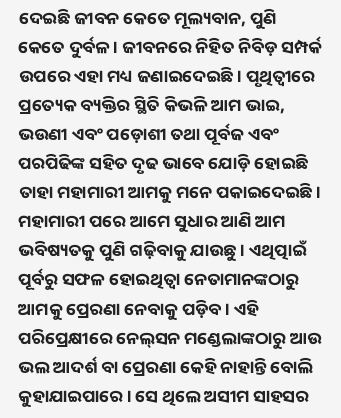ଦେଇଛି ଜୀବନ କେତେ ମୂଲ୍ୟବାନ, ପୁଣି କେତେ ଦୁର୍ବଳ । ଜୀବନରେ ନିହିତ ନିବିଡ଼ ସମ୍ପର୍କ ଉପରେ ଏହା ମଧ୍ୟ ଜଣାଇଦେଇଛି। ପୃଥିତ୍ବୀରେ ପ୍ରତ୍ୟେକ ବ୍ୟକ୍ତିର ସ୍ଥିତି କିଭଳି ଆମ ଭାଇ, ଭଉଣୀ ଏବଂ ପଡ଼ୋଶୀ ତଥା ପୂର୍ବଜ ଏବଂ ପରପିଢିଙ୍କ ସହିତ ଦୃଢ ଭାବେ ଯୋଡ଼ି ହୋଇଛି ତାହା ମହାମାରୀ ଆମକୁ ମନେ ପକାଇଦେଇଛି। ମହାମାରୀ ପରେ ଆମେ ସୁଧାର ଆଣି ଆମ ଭବିଷ୍ୟତକୁ ପୁଣି ଗଢ଼ିବାକୁ ଯାଉଛୁ। ଏଥିତ୍ପାଇଁ ପୂର୍ବରୁ ସଫଳ ହୋଇଥିତ୍ବା ନେତାମାନଙ୍କଠାରୁ ଆମକୁ ପ୍ରେରଣା ନେବାକୁ ପଡ଼ିବ। ଏହି ପରିପ୍ରେକ୍ଷୀରେ ନେଲ୍‌ସନ ମଣ୍ଡେଲାଙ୍କଠାରୁ ଆଉ ଭଲ ଆଦର୍ଶ ବା ପ୍ରେରଣା କେହି ନାହାନ୍ତି ବୋଲି କୁହାଯାଇପାରେ। ସେ ଥିଲେ ଅସୀମ ସାହସର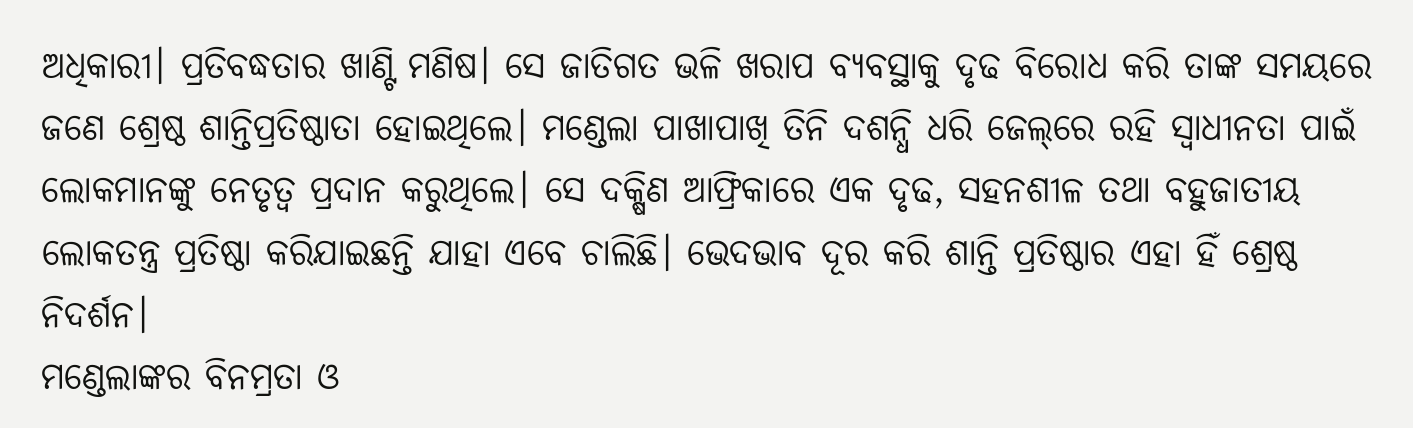ଅଧିକାରୀ। ପ୍ରତିବଦ୍ଧତାର ଖାଣ୍ଟି ମଣିଷ। ସେ ଜାତିଗତ ଭଳି ଖରାପ ବ୍ୟବସ୍ଥାକୁ ଦୃଢ ବିରୋଧ କରି ତାଙ୍କ ସମୟରେ ଜଣେ ଶ୍ରେଷ୍ଠ ଶାନ୍ତିପ୍ରତିଷ୍ଠାତା ହୋଇଥିଲେ। ମଣ୍ଡେଲା ପାଖାପାଖି ତିନି ଦଶନ୍ଧି ଧରି ଜେଲ୍‌ରେ ରହି ସ୍ବାଧୀନତା ପାଇଁ ଲୋକମାନଙ୍କୁ ନେତୃତ୍ୱ ପ୍ରଦାନ କରୁଥିଲେ। ସେ ଦକ୍ଷିଣ ଆଫ୍ରିକାରେ ଏକ ଦୃଢ, ସହନଶୀଳ ତଥା ବହୁଜାତୀୟ ଲୋକତନ୍ତ୍ର ପ୍ରତିଷ୍ଠା କରିଯାଇଛନ୍ତି ଯାହା ଏବେ ଚାଲିଛି। ଭେଦଭାବ ଦୂର କରି ଶାନ୍ତି ପ୍ରତିଷ୍ଠାର ଏହା ହିଁ ଶ୍ରେଷ୍ଠ ନିଦର୍ଶନ।
ମଣ୍ଡେଲାଙ୍କର ବିନମ୍ରତା ଓ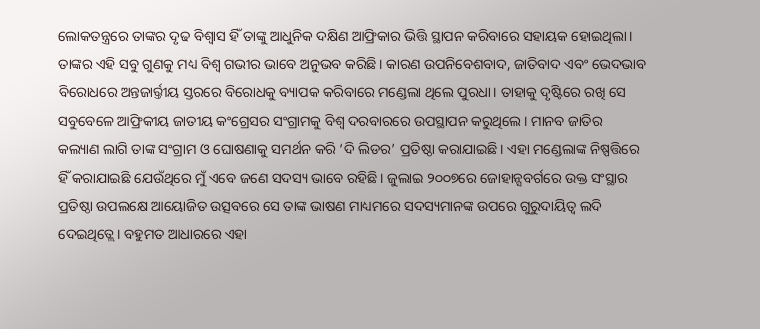ଲୋକତନ୍ତ୍ରରେ ତାଙ୍କର ଦୃଢ ବିଶ୍ୱାସ ହିଁ ତାଙ୍କୁ ଆଧୁନିକ ଦକ୍ଷିଣ ଆଫ୍ରିକାର ଭିତ୍ତି ସ୍ଥାପନ କରିବାରେ ସହାୟକ ହୋଇଥିଲା। ତାଙ୍କର ଏହି ସବୁ ଗୁଣକୁ ମଧ୍ୟ ବିଶ୍ୱ ଗଭୀର ଭାବେ ଅନୁଭବ କରିଛି। କାରଣ ଉପନିବେଶବାଦ, ଜାତିବାଦ ଏବଂ ଭେଦଭାବ ବିରୋଧରେ ଅନ୍ତଜାର୍ର୍ତୀୟ ସ୍ତରରେ ବିରୋଧକୁ ବ୍ୟାପକ କରିବାରେ ମଣ୍ଡେଲା ଥିଲେ ପୁରଧା। ତାହାକୁ ଦୃଷ୍ଟିରେ ରଖି ସେ ସବୁବେଳେ ଆଫ୍ରିକୀୟ ଜାତୀୟ କଂଗ୍ରେସର ସଂଗ୍ରାମକୁ ବିଶ୍ୱ ଦରବାରରେ ଉପସ୍ଥାପନ କରୁଥିଲେ। ମାନବ ଜାତିର କଲ୍ୟାଣ ଲାଗି ତାଙ୍କ ସଂଗ୍ରାମ ଓ ଘୋଷଣାକୁ ସମର୍ଥନ କରି ‘ଦି ଲିଡର’ ପ୍ରତିଷ୍ଠା କରାଯାଇଛି। ଏହା ମଣ୍ଡେଲାଙ୍କ ନିଷ୍ପତ୍ତିରେ ହିଁ କରାଯାଇଛି ଯେଉଁଥିରେ ମୁଁ ଏବେ ଜଣେ ସଦସ୍ୟ ଭାବେ ରହିଛି। ଜୁଲାଇ ୨୦୦୭ରେ ଜୋହାନ୍ସବର୍ଗରେ ଉକ୍ତ ସଂସ୍ଥାର ପ୍ରତିଷ୍ଠା ଉପଲକ୍ଷେ ଆୟୋଜିତ ଉତ୍ସବରେ ସେ ତାଙ୍କ ଭାଷଣ ମାଧ୍ୟମରେ ସଦସ୍ୟମାନଙ୍କ ଉପରେ ଗୁରୁଦାୟିତ୍ୱ ଲଦି ଦେଇଥିତ୍ଲେ। ବହୁମତ ଆଧାରରେ ଏହା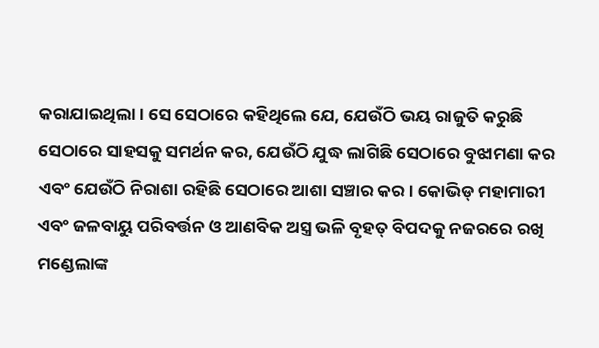କରାଯାଇଥିଲା। ସେ ସେଠାରେ କହିଥିଲେ ଯେ, ଯେଉଁଠି ଭୟ ରାଜୁତି କରୁଛି ସେଠାରେ ସାହସକୁ ସମର୍ଥନ କର, ଯେଉଁଠି ଯୁଦ୍ଧ ଲାଗିଛି ସେଠାରେ ବୁଝାମଣା କର ଏବଂ ଯେଉଁଠି ନିରାଶା ରହିଛି ସେଠାରେ ଆଶା ସଞ୍ଚାର କର। କୋଭିଡ୍‌ ମହାମାରୀ ଏବଂ ଜଳବାୟୁ ପରିବର୍ତ୍ତନ ଓ ଆଣବିକ ଅସ୍ତ୍ର ଭଳି ବୃହତ୍‌ ବିପଦକୁ ନଜରରେ ରଖି ମଣ୍ଡେଲାଙ୍କ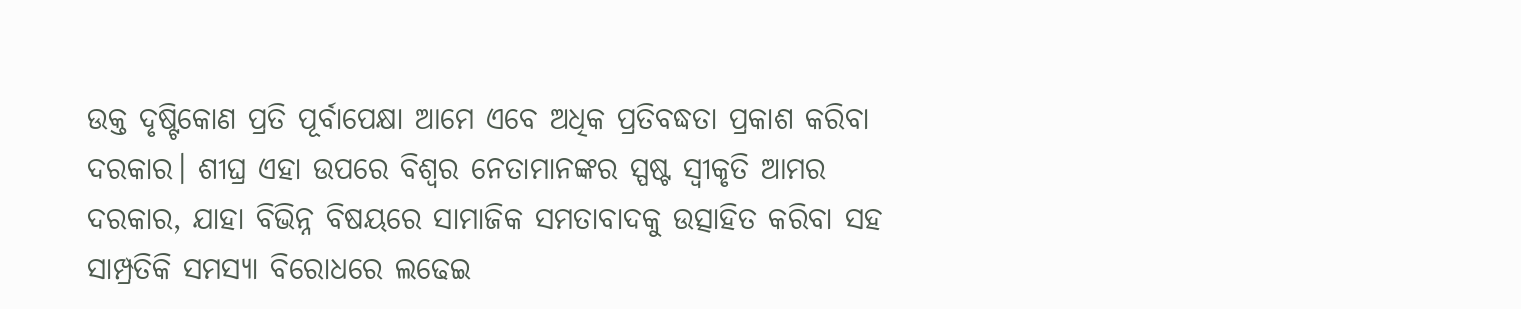ଉକ୍ତ ଦୃଷ୍ଟିକୋଣ ପ୍ରତି ପୂର୍ବାପେକ୍ଷା ଆମେ ଏବେ ଅଧିକ ପ୍ରତିବଦ୍ଧତା ପ୍ରକାଶ କରିବା ଦରକାର। ଶୀଘ୍ର ଏହା ଉପରେ ବିଶ୍ୱର ନେତାମାନଙ୍କର ସ୍ପଷ୍ଟ ସ୍ବୀକୃତି ଆମର ଦରକାର, ଯାହା ବିଭିନ୍ନ ବିଷୟରେ ସାମାଜିକ ସମତାବାଦକୁ ଉତ୍ସାହିତ କରିବା ସହ ସାମ୍ପ୍ରତିକି ସମସ୍ୟା ବିରୋଧରେ ଲଢେଇ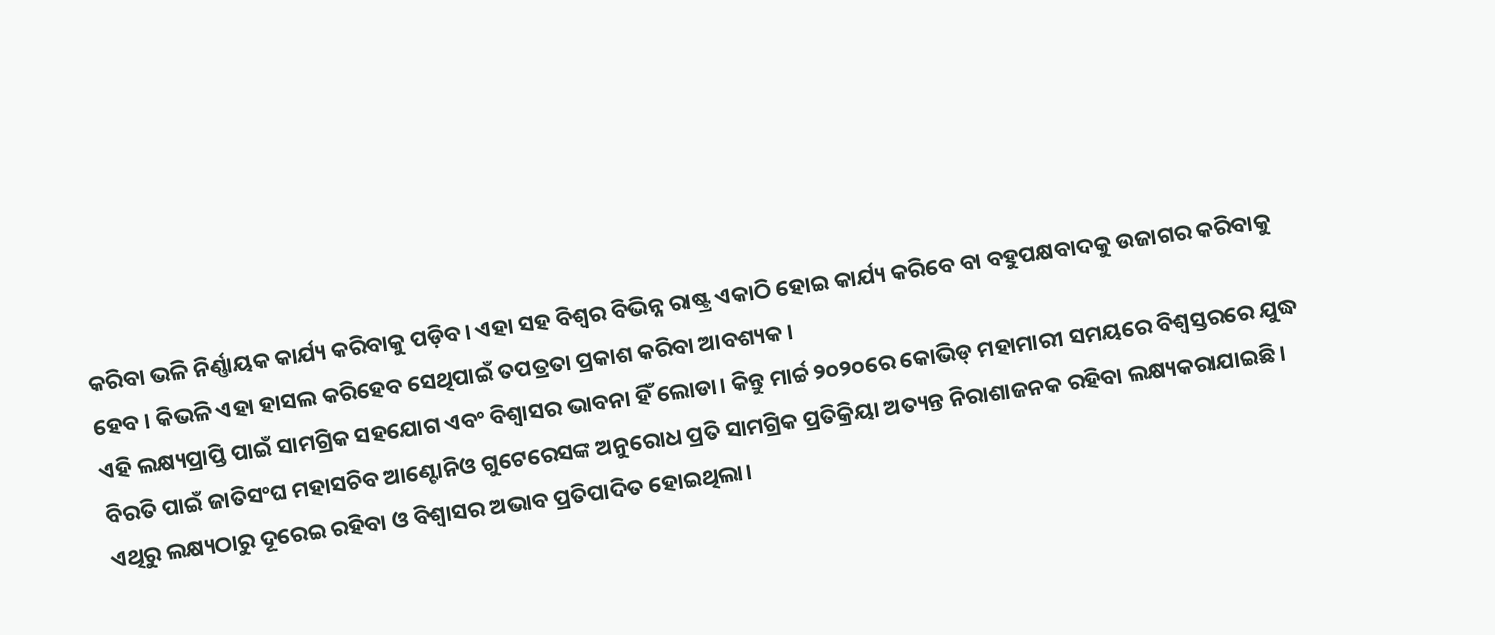କରିବା ଭଳି ନିର୍ଣ୍ଣାୟକ କାର୍ଯ୍ୟ କରିବାକୁ ପଡ଼ିବ। ଏହା ସହ ବିଶ୍ୱର ବିଭିନ୍ନ ରାଷ୍ଟ୍ର ଏକାଠି ହୋଇ କାର୍ଯ୍ୟ କରିବେ ବା ବହୁପକ୍ଷବାଦକୁ ଉଜାଗର କରିବାକୁ ହେବ । କିଭଳି ଏହା ହାସଲ କରିହେବ ସେଥିପାଇଁ ତପତ୍ରତା ପ୍ରକାଶ କରିବା ଆବଶ୍ୟକ।
ଏହି ଲକ୍ଷ୍ୟପ୍ରାପ୍ତି ପାଇଁ ସାମଗ୍ରିକ ସହଯୋଗ ଏବଂ ବିଶ୍ୱାସର ଭାବନା ହିଁ ଲୋଡା। କିନ୍ତୁ ମାର୍ଚ୍ଚ ୨୦୨୦ରେ କୋଭିଡ୍‌ ମହାମାରୀ ସମୟରେ ବିଶ୍ୱସ୍ତରରେ ଯୁଦ୍ଧ ବିରତି ପାଇଁ ଜାତିସଂଘ ମହାସଚିବ ଆଣ୍ଟୋନିଓ ଗୁଟେରେସଙ୍କ ଅନୁରୋଧ ପ୍ରତି ସାମଗ୍ରିକ ପ୍ରତିକ୍ରିୟା ଅତ୍ୟନ୍ତ ନିରାଶାଜନକ ରହିବା ଲକ୍ଷ୍ୟକରାଯାଇଛି। ଏଥିରୁ ଲକ୍ଷ୍ୟଠାରୁ ଦୂରେଇ ରହିବା ଓ ବିଶ୍ୱାସର ଅଭାବ ପ୍ରତିପାଦିତ ହୋଇଥିଲା।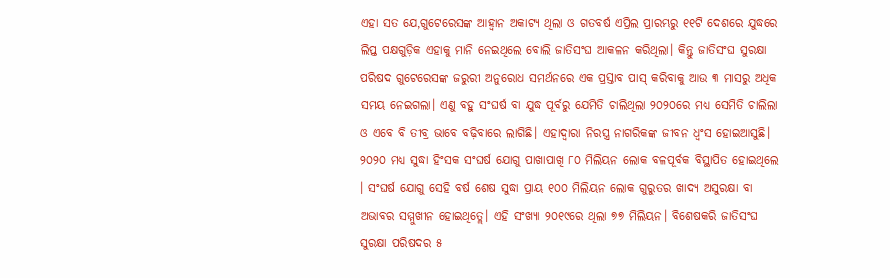ଏହା ସତ ଯେ,ଗୁଟେରେସଙ୍କ ଆହ୍ବାନ ଅକାଟ୍ୟ ଥିଲା ଓ ଗତବର୍ଷ ଏପ୍ରିଲ ପ୍ରାରମ୍ଭରୁ ୧୧ଟି ଦେଶରେ ଯୁଦ୍ଧରେ ଲିପ୍ତ ପକ୍ଷଗୁଡ଼ିକ ଏହାକୁ ମାନି ନେଇଥିଲେ ବୋଲି ଜାତିସଂଘ ଆକଳନ କରିଥିଲା। କିନ୍ତୁ ଜାତିସଂଘ ସୁରକ୍ଷା ପରିଷଦ ଗୁଟେରେସଙ୍କ ଜରୁରୀ ଅନୁରୋଧ ସମର୍ଥନରେ ଏକ ପ୍ରସ୍ତାବ ପାସ୍‌ କରିବାକୁ ଆଉ ୩ ମାସରୁ ଅଧିକ ସମୟ ନେଇଗଲା। ଏଣୁ ବହୁ ସଂଘର୍ଷ ବା ଯୁଦ୍ଧ ପୂର୍ବରୁ ଯେମିତି ଚାଲିଥିଲା ୨୦୨୦ରେ ମଧ୍ୟ ସେମିତି ଚାଲିଲା ଓ ଏବେ ବି ତୀବ୍ର ଭାବେ ବଢ଼ିବାରେ ଲାଗିଛି। ଏହାଦ୍ୱାରା ନିରସ୍ତ୍ର ନାଗରିକଙ୍କ ଜୀବନ ଧ୍ୱଂସ ହୋଇଆସୁଛି। ୨୦୨୦ ମଧ୍ୟ ସୁଦ୍ଧା ହିଂସକ ସଂଘର୍ଷ ଯୋଗୁ ପାଖାପାଖି ୮୦ ମିଲିୟନ ଲୋକ ବଳପୂର୍ବକ ବିସ୍ଥାପିତ ହୋଇଥିଲେ । ସଂଘର୍ଷ ଯୋଗୁ ସେହି ବର୍ଷ ଶେଷ ସୁଦ୍ଧା ପ୍ରାୟ ୧୦୦ ମିଲିୟନ ଲୋକ ଗୁରୁତର ଖାଦ୍ୟ ଅସୁରକ୍ଷା ବା ଅଭାବର ସମ୍ମୁଖୀନ ହୋଇଥିତ୍ଲେ। ଏହି ସଂଖ୍ୟା ୨୦୧୯ରେ ଥିଲା ୭୭ ମିଲିୟନ। ବିଶେଷକରି ଜାତିସଂଘ ସୁରକ୍ଷା ପରିଷଦର ୫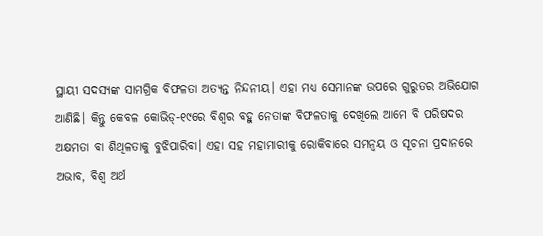ସ୍ଥାୟୀ ସଦସ୍ୟଙ୍କ ସାମଗ୍ରିକ ବିଫଳତା ଅତ୍ୟନ୍ତ ନିନ୍ଦନୀୟ। ଏହା ମଧ୍ୟ ସେମାନଙ୍କ ଉପରେ ଗୁରୁତର ଅଭିଯୋଗ ଆଣିଛି। କିନ୍ତୁ କେବଳ କୋଭିଡ୍‌-୧୯ରେ ବିଶ୍ୱର ବହୁ ନେତାଙ୍କ ବିଫଳତାକୁ ଦେଖିଲେ ଆମେ ବି ପରିଷଦର ଅକ୍ଷମତା ବା ଶିଥିଳତାକୁ ବୁଝିପାରିବା। ଏହା ସହ ମହାମାରୀକୁ ରୋକିବାରେ ସମନ୍ବୟ ଓ ସୂଚନା ପ୍ରଦାନରେ ଅଭାବ, ବିଶ୍ୱ ଅର୍ଥ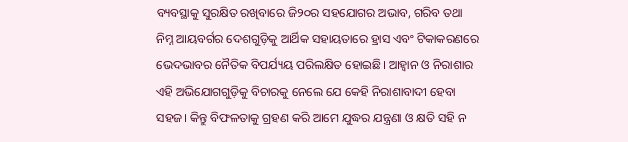ବ୍ୟବସ୍ଥାକୁ ସୁରକ୍ଷିତ ରଖିବାରେ ଜି୨୦ର ସହଯୋଗର ଅଭାବ, ଗରିବ ତଥା ନିମ୍ନ ଆୟବର୍ଗର ଦେଶଗୁଡ଼ିକୁ ଆର୍ଥିକ ସହାୟତାରେ ହ୍ରାସ ଏବଂ ଟିକାକରଣରେ ଭେଦଭାବର ନୈତିକ ବିପର୍ଯ୍ୟୟ ପରିଲକ୍ଷିତ ହୋଇଛି। ଆହ୍ବାନ ଓ ନିରାଶାର ଏହି ଅଭିଯୋଗଗୁଡ଼ିକୁ ବିଚାରକୁ ନେଲେ ଯେ କେହି ନିରାଶାବାଦୀ ହେବା ସହଜ। କିନ୍ତୁ ବିଫଳତାକୁ ଗ୍ରହଣ କରି ଆମେ ଯୁଦ୍ଧର ଯନ୍ତ୍ରଣା ଓ କ୍ଷତି ସହି ନ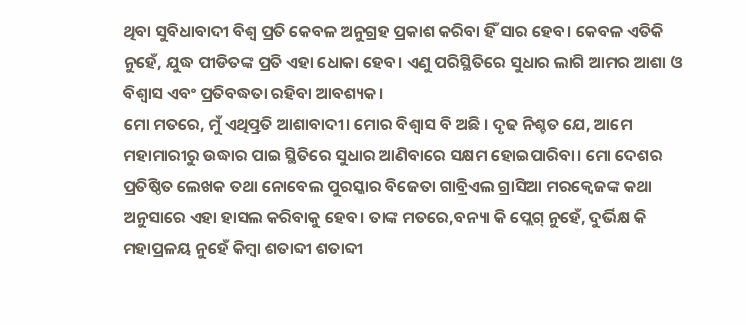ଥିବା ସୁବିଧାବାଦୀ ବିଶ୍ୱ ପ୍ରତି କେବଳ ଅନୁଗ୍ରହ ପ୍ରକାଶ କରିବା ହିଁ ସାର ହେବ। କେବଳ ଏତିକି ନୁହେଁ, ଯୁଦ୍ଧ ପୀଡିତଙ୍କ ପ୍ରତି ଏହା ଧୋକା ହେବ। ଏଣୁ ପରିସ୍ଥିତିରେ ସୁଧାର ଲାଗି ଆମର ଆଶା ଓ ବିଶ୍ୱାସ ଏବଂ ପ୍ରତିବଦ୍ଧତା ରହିବା ଆବଶ୍ୟକ।
ମୋ ମତରେ, ମୁଁ ଏଥିତ୍ପ୍ରତି ଆଶାବାଦୀ। ମୋର ବିଶ୍ୱାସ ବି ଅଛି । ଦୃଢ ନିଶ୍ଚତ ଯେ, ଆମେ ମହାମାରୀରୁ ଉଦ୍ଧାର ପାଇ ସ୍ଥିତିରେ ସୁଧାର ଆଣିବାରେ ସକ୍ଷମ ହୋଇପାରିବା। ମୋ ଦେଶର ପ୍ରତିଷ୍ଠିତ ଲେଖକ ତଥା ନୋବେଲ ପୁରସ୍କାର ବିଜେତା ଗାବ୍ରିଏଲ ଗ୍ରାସିଆ ମରକ୍ୱେଜଙ୍କ କଥା ଅନୁସାରେ ଏହା ହାସଲ କରିବାକୁ ହେବ। ତାଙ୍କ ମତରେ,ବନ୍ୟା କି ପ୍ଲେଗ୍‌ ନୁହେଁ, ଦୁର୍ଭିକ୍ଷ କି ମହାପ୍ରଳୟ ନୁହେଁ କିମ୍ବା ଶତାବ୍ଦୀ ଶତାବ୍ଦୀ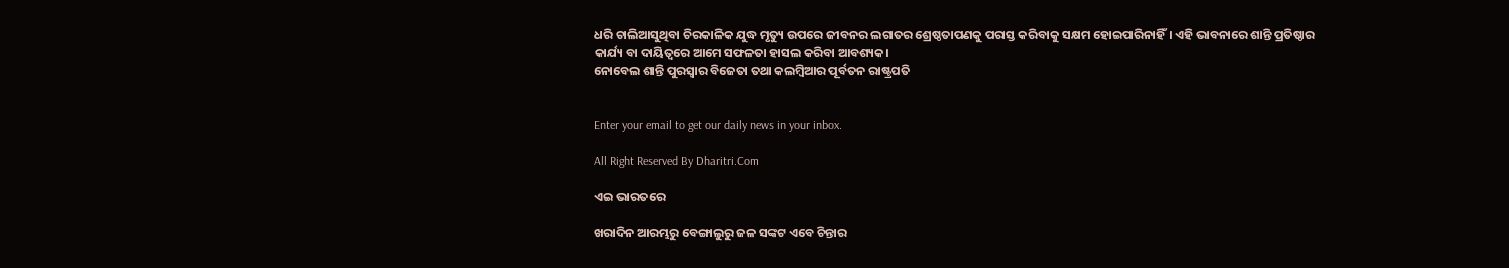ଧରି ଚାଲିଆସୁଥିବା ଚିରକାଳିକ ଯୁଦ୍ଧ ମୃତ୍ୟୁ ଉପରେ ଜୀବନର ଲଗାତର ଶ୍ରେଷ୍ଠତାପଣକୁ ପରାସ୍ତ କରିବାକୁ ସକ୍ଷମ ହୋଇପାରିନାହିଁ। ଏହି ଭାବନାରେ ଶାନ୍ତି ପ୍ରତିଷ୍ଠାର କାର୍ଯ୍ୟ ବା ଦାୟିତ୍ୱରେ ଆମେ ସଫଳତା ହାସଲ କରିବା ଆବଶ୍ୟକ।
ନୋବେଲ ଶାନ୍ତି ପୁରସ୍ବାର ବିଜେତା ତଥା କଲମ୍ବିଆର ପୂର୍ବତନ ରାଷ୍ଟ୍ରପତି


Enter your email to get our daily news in your inbox.

All Right Reserved By Dharitri.Com

ଏଇ ଭାରତରେ

ଖରାଦିନ ଆରମ୍ଭରୁ ବେଙ୍ଗାଲୁରୁ ଜଳ ସଙ୍କଟ ଏବେ ଚିନ୍ତାର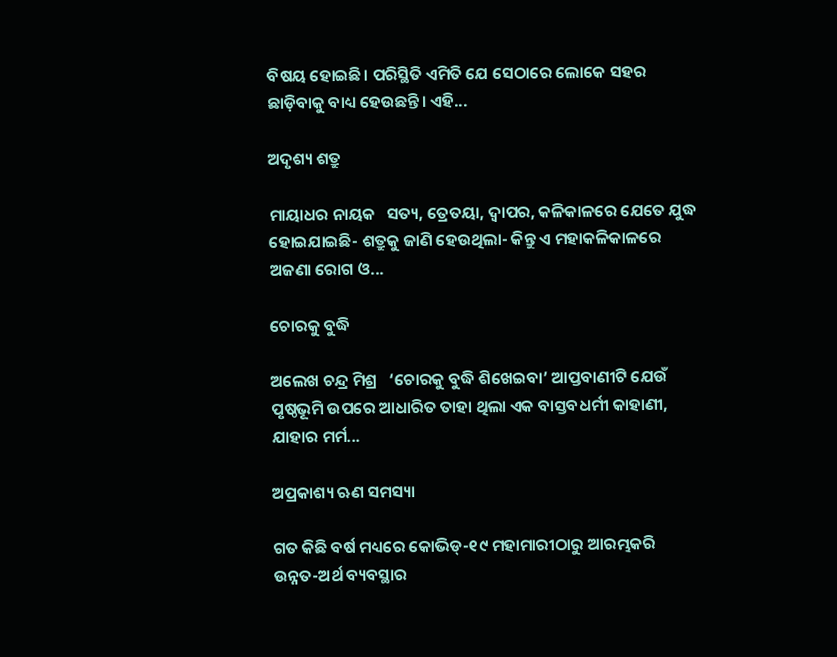ବିଷୟ ହୋଇଛି। ପରିସ୍ଥିତି ଏମିତି ଯେ ସେଠାରେ ଲୋକେ ସହର ଛାଡ଼ିବାକୁ ବାଧ୍ୟ ହେଉଛନ୍ତି। ଏହି...

ଅଦୃଶ୍ୟ ଶତ୍ରୁ

ମାୟାଧର ନାୟକ   ସତ୍ୟ, ତ୍ରେତୟା, ଦ୍ୱାପର, କଳିକାଳରେ ଯେତେ ଯୁଦ୍ଧ ହୋଇଯାଇଛି- ଶତ୍ରୁକୁ ଜାଣି ହେଉଥିଲା- କିନ୍ତୁ ଏ ମହାକଳିକାଳରେ ଅଜଣା ରୋଗ ଓ...

ଚୋରକୁ ବୁଦ୍ଧି

ଅଲେଖ ଚନ୍ଦ୍ର ମିଶ୍ର   ‘ଚୋରକୁ ବୁଦ୍ଧି ଶିଖେଇବା’ ଆପ୍ତବାଣୀଟି ଯେଉଁ ପୃଷ୍ଠଭୂମି ଉପରେ ଆଧାରିତ ତାହା ଥିଲା ଏକ ବାସ୍ତବଧର୍ମୀ କାହାଣୀ, ଯାହାର ମର୍ମ...

ଅପ୍ରକାଶ୍ୟ ଋଣ ସମସ୍ୟା

ଗତ କିଛି ବର୍ଷ ମଧ୍ୟରେ କୋଭିଡ୍‌-୧୯ ମହାମାରୀଠାରୁ ଆରମ୍ଭକରି ଉନ୍ନତ-ଅର୍ଥ ବ୍ୟବସ୍ଥାର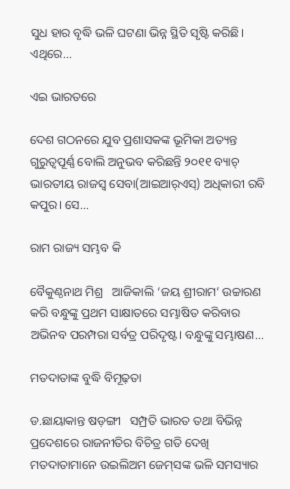ସୁଧ ହାର ବୃଦ୍ଧି ଭଳି ଘଟଣା ଭିନ୍ନ ସ୍ଥିତି ସୃଷ୍ଟି କରିଛି। ଏଥିରେ...

ଏଇ ଭାରତରେ

ଦେଶ ଗଠନରେ ଯୁବ ପ୍ରଶାସକଙ୍କ ଭୂମିକା ଅତ୍ୟନ୍ତ ଗୁରୁତ୍ୱପୂର୍ଣ୍ଣ ବୋଲି ଅନୁଭବ କରିଛନ୍ତି ୨୦୧୧ ବ୍ୟାଚ୍‌ ଭାରତୀୟ ରାଜସ୍ବ ସେବା(ଆଇଆର୍‌ଏସ୍‌) ଅଧିକାରୀ ରବି କପୁର। ସେ...

ରାମ ରାଜ୍ୟ ସମ୍ଭବ କି

ବୈକୁଣ୍ଠନାଥ ମିଶ୍ର   ଆଜିକାଲି ‘ଜୟ ଶ୍ରୀରାମ’ ଉଚ୍ଚାରଣ କରି ବନ୍ଧୁଙ୍କୁ ପ୍ରଥମ ସାକ୍ଷାତରେ ସମ୍ଭାଷିତ କରିବାର ଅଭିନବ ପରମ୍ପରା ସର୍ବତ୍ର ପରିଦୃଷ୍ଟ। ବନ୍ଧୁଙ୍କୁ ସମ୍ଭାଷଣ...

ମତଦାତାଙ୍କ ବୁଦ୍ଧି ବିମୂଢ଼ତା

ଡ.ଛାୟାକାନ୍ତ ଷଡ଼ଙ୍ଗୀ   ସମ୍ପ୍ରତି ଭାରତ ତଥା ବିଭିନ୍ନ ପ୍ରଦେଶରେ ରାଜନୀତିର ବିଚିତ୍ର ଗତି ଦେଖି ମତଦାତାମାନେ ଉଇଲିଅମ ଜେମ୍‌ସଙ୍କ ଭଳି ସମସ୍ୟାର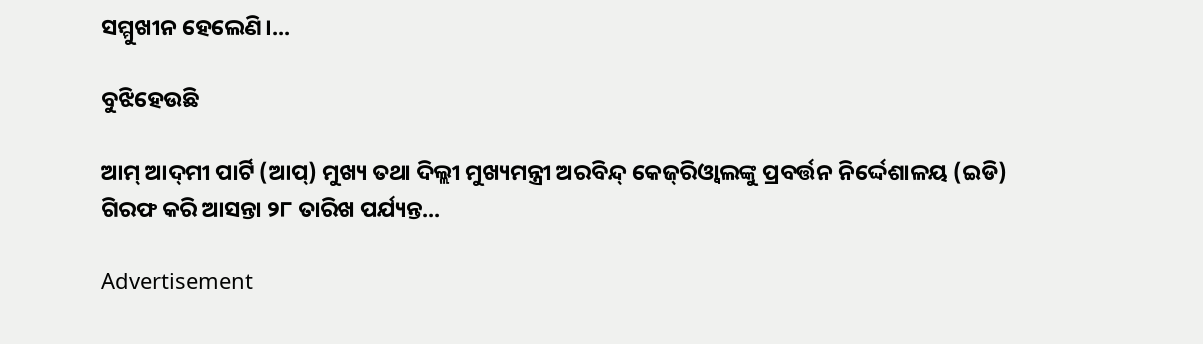ସମ୍ମୁଖୀନ ହେଲେଣି।...

ବୁଝିହେଉଛି

ଆମ୍‌ ଆଦ୍‌ମୀ ପାର୍ଟି (ଆପ୍‌) ମୁଖ୍ୟ ତଥା ଦିଲ୍ଲୀ ମୁଖ୍ୟମନ୍ତ୍ରୀ ଅରବିନ୍ଦ୍‌ କେଜ୍‌ରିଓ୍ବାଲଙ୍କୁ ପ୍ରବର୍ତ୍ତନ ନିର୍ଦ୍ଦେଶାଳୟ (ଇଡି) ଗିରଫ କରି ଆସନ୍ତା ୨୮ ତାରିଖ ପର୍ଯ୍ୟନ୍ତ...

Advertisement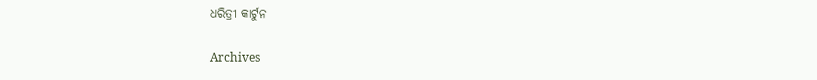ଧରିତ୍ରୀ କାର୍ଟୁନ

Archives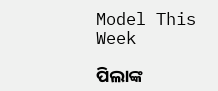Model This Week

ପିଲାଙ୍କ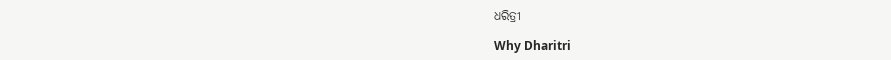ଧରିତ୍ରୀ

Why Dharitri